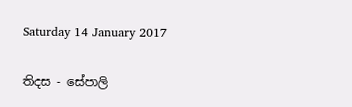Saturday 14 January 2017

තිදස - සේපාලි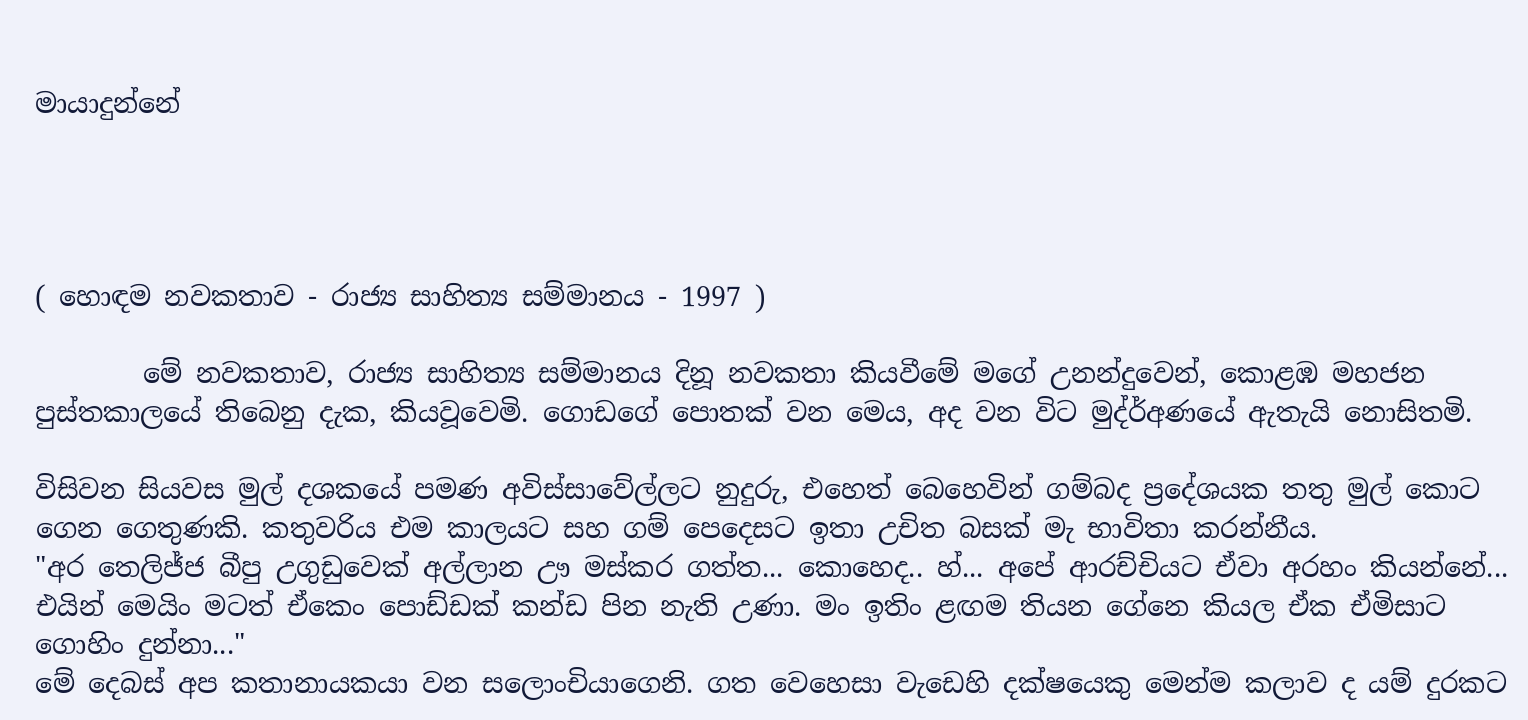මායාදුන්නේ




( හොඳම නවකතාව - රාජ්‍ය සාහිත්‍ය සම්මානය - 1997 )

        මේ නවකතාව, රාජ්‍ය සාහිත්‍ය සම්මානය දිනූ නවකතා කියවීමේ මගේ උනන්දුවෙන්, කොළඹ මහජන පුස්තකාලයේ තිබෙනු දැක, කියවූවෙමි. ගොඩගේ පොතක් වන මෙය, අද වන විට මුද්ර්‍අණයේ ඇතැයි නොසිතමි.

විසිවන සියවස මුල් දශකයේ පමණ අවිස්සාවේල්ලට නුදුරු, එහෙත් බෙහෙවින් ගම්බද ප්‍රදේශයක තතු මුල් කොට ගෙන ගෙතුණකි. කතුවරිය එම කාලයට සහ ගම් පෙදෙසට ඉතා උචිත බසක් මැ භාවිතා කරන්නීය.
"අර තෙලිජ්ජ බීපු උගුඩුවෙක් අල්ලාන ඌ මස්කර ගත්ත... කොහෙද.. හ්... අපේ ආරච්චියට ඒවා අරහං කියන්නේ... එයින් මෙයිං මටත් ඒකෙං පොඩ්ඩක් කන්ඩ පින නැති උණා. මං ඉතිං ළඟම තියන ගේනෙ කියල ඒක ඒමිසාට ගොහිං දුන්නා..."
මේ දෙබස් අප කතානායකයා වන සලොංචියාගෙනි. ගත වෙහෙසා වැඩෙහි දක්ෂයෙකු මෙන්ම කලාව ද යම් දුරකට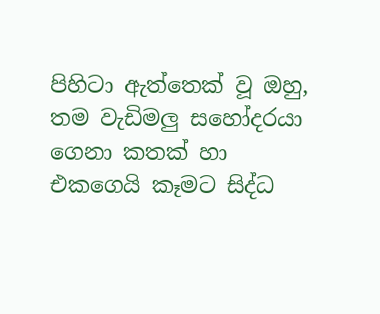පිහිටා ඇත්තෙක් වූ ඔහු, තම වැඩිමලු සහෝදරයා ගෙනා කතක් හා එකගෙයි කෑමට සිද්ධ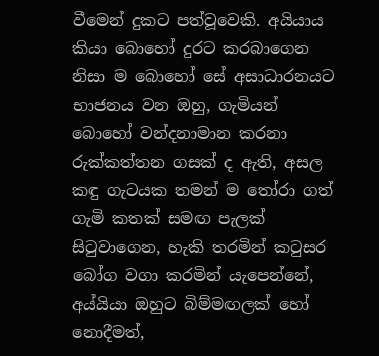වීමෙන් දුකට පත්වූවෙකි. අයියාය කියා බොහෝ දුරට කරබාගෙන නිසා ම බොහෝ සේ අසාධාරනයට භාජනය වන ඔහු, ගැමියන් බොහෝ වන්දනාමාන කරනා රුක්කත්තන ගසක් ද ඇති, අසල කඳු ගැටයක තමන් ම තෝරා ගත් ගැමි කතක් සමඟ පැලක් සිටුවාගෙන, හැකි තරමින් කටුසර බෝග වගා කරමින් යැපෙන්නේ, අය්යියා ඔහුට බිම්මඟලක් හෝ නොදීමත්,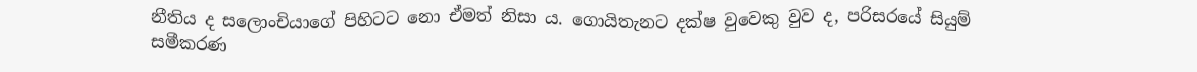නීතිය ද සලොංචියාගේ පිහිටට නො ඒමත් නිසා ය. ගොයිතැනට දක්ෂ වුවෙකු වුව ද, පරිසරයේ සියුම් සමීකරණ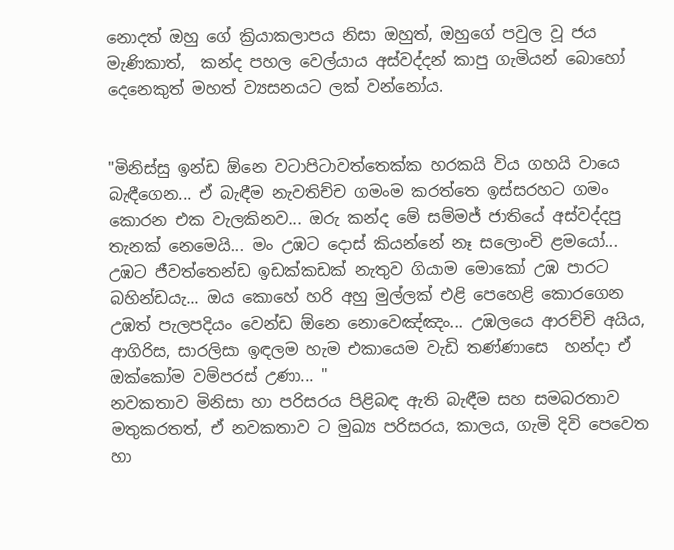නොදත් ඔහු ගේ ක්‍රියාකලාපය නිසා ඔහුත්, ඔහුගේ පවුල වූ ජය මැණිකාත්,  කන්ද පහල වෙල්යාය අස්වද්දන් කාපු ගැමියන් බොහෝ දෙනෙකුත් මහත් ව්‍යසනයට ලක් වන්නෝය.


"මිනිස්සු ඉන්ඩ ඕනෙ වටාපිටාවත්තෙක්ක හරකයි විය ගහයි වායෙ බැඳීගෙන... ඒ බැඳීම නැවතිච්ච ගමංම කරත්තෙ ඉස්සරහට ගමං කොරන එක වැලකිනව... ඔරු කන්ද මේ සම්මජ් ජාතියේ අස්වද්දපු තැනක් නෙමෙයි... මං උඹට දොස් කියන්නේ නෑ සලොංචි ළමයෝ... උඹට ජීවත්තෙන්ඩ ඉඩක්කඩක් නැතුව ගියාම මොකෝ උඹ පාරට බහින්ඩයැ... ඔය කොහේ හරි අහු මුල්ලක් එළි පෙහෙළි කොරගෙන උඹත් පැලපදියං වෙන්ඩ ඕනෙ නොවෙඤ්ඤං... උඹලයෙ ආරච්චි අයිය, ආගිරිස, සාරලිසා ඉඳලම හැම එකායෙම වැඩි තණ්ණාසෙ  හන්දා ඒ ඔක්කෝම වම්පරස් උණා... "
නවකතාව මිනිසා හා පරිසරය පිළිබඳ ඇති බැඳීම සහ සමබරතාව මතුකරතත්, ඒ නවකතාව ට මුඛ්‍ය පරිසරය, කාලය, ගැමි දිවි පෙවෙත හා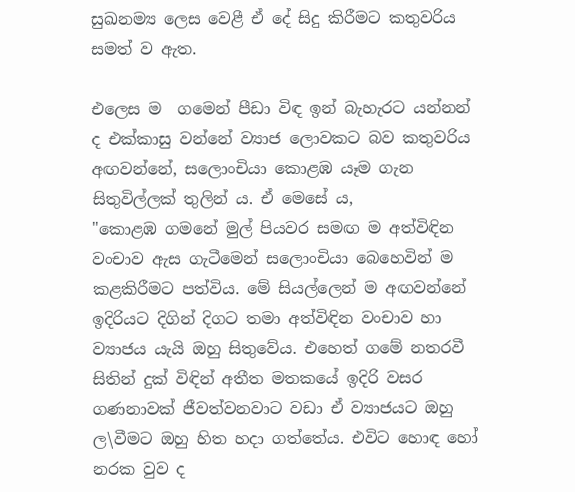සුඛනම්‍ය ලෙස වෙළී ඒ දේ සිදු කිරීමට කතුවරිය සමත් ව ඇත.

එලෙස ම  ගමෙන් පීඩා විඳ ඉන් බැහැරට යන්නන් ද එක්කාසු වන්නේ ව්‍යාජ ලොවකට බව කතුවරිය අඟවන්නේ, සලොංචියා කොළඹ යෑම ගැන සිතුවිල්ලක් තුලින් ය. ඒ මෙසේ ය,
"කොළඹ ගමනේ මුල් පියවර සමඟ ම අත්විඳින වංචාව ඇස ගැටීමෙන් සලොංචියා බෙහෙවින් ම කළකිරීමට පත්විය. මේ සියල්ලෙන් ම අඟවන්නේ ඉදිරියට දිගින් දිගට තමා අත්විඳින වංචාව හා ව්‍යාජය යැයි ඔහු සිතුවේය. එහෙත් ගමේ නතරවී සිතින් දුක් විඳින් අතීත මතකයේ ඉදිරි වසර ගණනාවක් ජීවත්වනවාට වඩා ඒ ව්‍යාජයට ඔහු ල\වීමට ඔහු හිත හදා ගත්තේය. එවිට හොඳ හෝ නරක වුව ද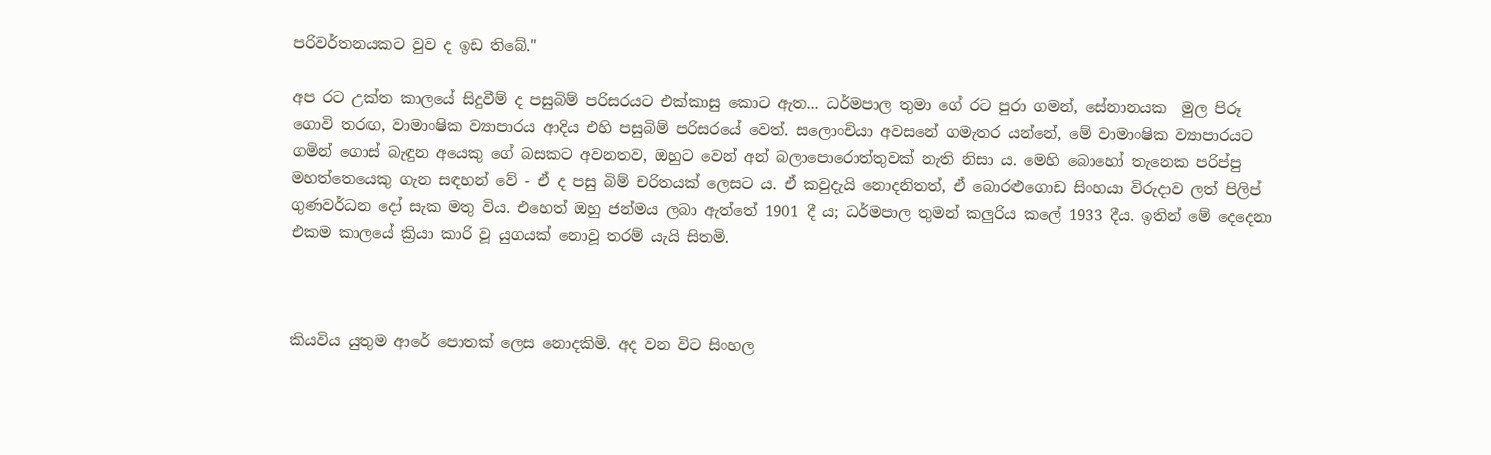පරිවර්තනයකට වුව ද ඉඩ තිබේ."

අප රට උක්ත කාලයේ සිදුවීම් ද පසුබිම් පරිසරයට එක්කාසු කොට ඇත... ධර්මපාල තුමා ගේ රට පුරා ගමන්, සේනානයක  මුල පිරූ ගොවි තරඟ, වාමාංෂික ව්‍යාපාරය ආදිය එහි පසුබිම් පරිසරයේ වෙත්. සලොංචියා අවසනේ ගමැතර යන්නේ, මේ වාමාංෂික ව්‍යාපාරයට ගමින් ගොස් බැඳුන අයෙකු ගේ බසකට අවනතව, ඔහුට වෙන් අන් බලාපොරොත්තුවක් නැති නිසා ය. මෙහි බොහෝ තැනෙක පරිප්පු මහත්තෙයෙකු ගැන සඳහන් වේ - ඒ ද පසු බිම් චරිතයක් ලෙසට ය. ඒ කවුදැයි නොදනිතත්, ඒ බොරළුගොඩ සිංහයා විරුදාව ලත් පිලිප් ගුණවර්ධන දෝ සැක මතු විය. එහෙත් ඔහු ජන්මය ලබා ඇත්තේ 1901 දී ය; ධර්මපාල තුමන් කලුරිය කලේ 1933 දීය. ඉතින් මේ දෙදෙනා එකම කාලයේ ක්‍රියා කාරි වූ යුගයක් නොවූ තරම් යැයි සිතමි.



කියවිය යුතුම ආරේ පොතක් ලෙස නොදකිමි. අද වන විට සිංහල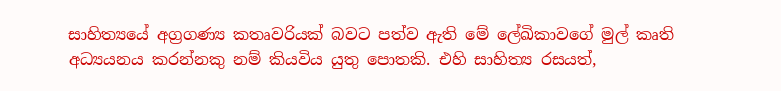සාහිත්‍යයේ අග්‍රගණ්‍ය කතෘවරියක් බවට පත්ව ඇති මේ ලේඛිකාවගේ මුල් කෘති අධ්‍යයනය කරන්නකු නම් කියවිය යුතු පොතකි. එහි සාහිත්‍ය රසයත්,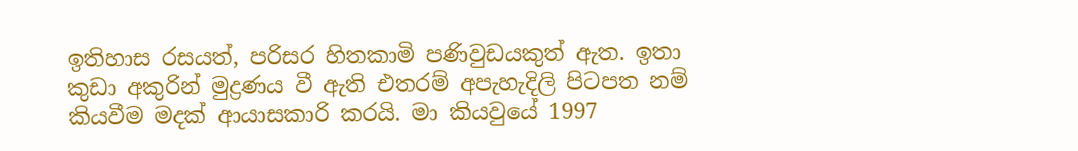ඉතිහාස රසයත්, පරිසර හිතකාමි පණිවුඩයකුත් ඇත. ඉතා කුඩා අකුරින් මුද්‍රණය වී ඇති එතරම් අපැහැදිලි පිටපත නම් කියවීම මදක් ආයාසකාරි කරයි. මා කියවුයේ 1997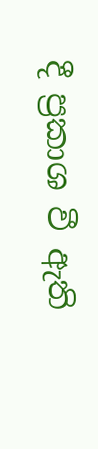දී ප්‍රකාශ වී ඇති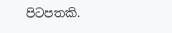පිටපතකි.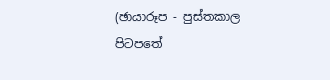(ඡායාරූප - පුස්තකාල පිටපතේ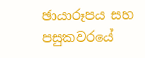ඡායාරූපය සහ පසුකවරයේ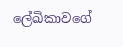ලේඛිකාවගේ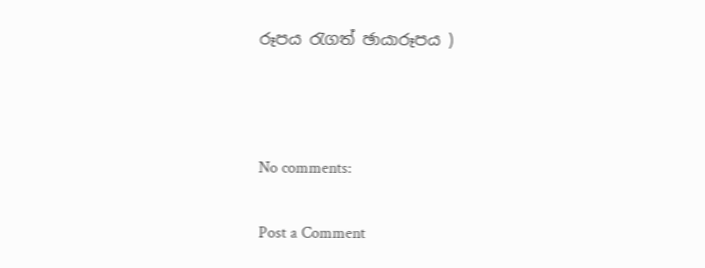රූපය රැගත් ඡායාරූපය )



No comments:

Post a Comment